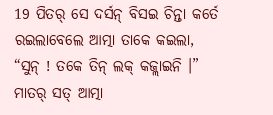19 ପିତର୍ ସେ ଦର୍ସନ୍ ବିସଇ ଚିନ୍ତା କର୍ତେ ରଇଲାବେଲେ ଆତ୍ମା ତାକେ କଇଲା, “ସୁନ୍ ! ତକେ ତିନ୍ ଲକ୍ କଜ୍ଲାଇନି ।”
ମାତର୍ ସତ୍ ଆତ୍ମା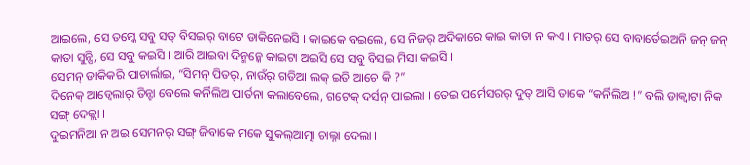ଆଇଲେ, ସେ ତମ୍କେ ସବୁ ସତ୍ ବିସଇର୍ ବାଟେ ଡାକିନେଇସି । କାଇକେ ବଇଲେ, ସେ ନିଜର୍ ଅଦିକାରେ କାଇ କାତା ନ କଏ । ମାତର୍ ସେ ବାବାର୍ତେଇଅନି ଜନ୍ ଜନ୍ କାତା ସୁନ୍ସି, ସେ ସବୁ କଇସି । ଆରି ଆଇବା ଦିନ୍ମନ୍କେ କାଇଟା ଅଇସି ସେ ସବୁ ବିସଇ ମିସା କଇସି ।
ସେମନ୍ ଡାକିକରି ପାଚାର୍ଲାଇ, “ସିମନ୍ ପିତର୍, ନାଉଁର୍ ଗତିଆ ଲକ୍ ଇତି ଆଚେ କି ?”
ଦିନେକ୍ ଆଡ୍ବେଲାର୍ ତିନ୍ଟା ବେଲେ କର୍ନିଲିଅ ପାର୍ତନା କଲାବେଲେ, ଗଟେକ୍ ଦର୍ସନ୍ ପାଇଲା । ତେଇ ପର୍ମେସରର୍ ଦୁତ୍ ଆସି ତାକେ “କର୍ନିଲିଅ !” ବଲି ଡାକ୍ବାଟା ନିକ ସଙ୍ଗ୍ ଦେକ୍ଲା ।
ଦୁଇମନିଆ ନ ଅଇ ସେମନର୍ ସଙ୍ଗ୍ ଜିବାକେ ମକେ ସୁକଲ୍ଆତ୍ମା ଚାଲ୍ନା ଦେଲା ।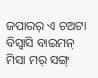ଜପାରର୍ ଏ ଚଅଟା ବିସ୍ବାସି ବାଇମନ୍ ମିସା ମର୍ ସଙ୍ଗ୍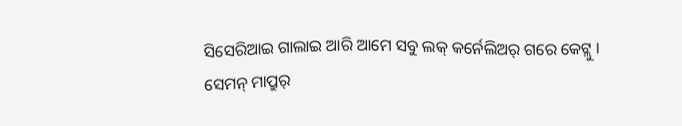ସିସେରିଆଇ ଗାଲାଇ ଆରି ଆମେ ସବୁ ଲକ୍ କର୍ନେଲିଅର୍ ଗରେ କେଟ୍ଲୁ ।
ସେମନ୍ ମାପ୍ରୁର୍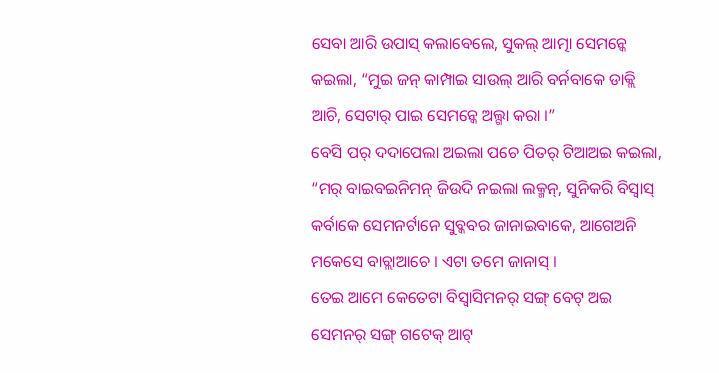ସେବା ଆରି ଉପାସ୍ କଲାବେଲେ, ସୁକଲ୍ ଆତ୍ମା ସେମନ୍କେ କଇଲା, “ମୁଇ ଜନ୍ କାମ୍ପାଇ ସାଉଲ୍ ଆରି ବର୍ନବାକେ ଡାକ୍ଲି ଆଚି, ସେଟାର୍ ପାଇ ସେମନ୍କେ ଅଲ୍ଗା କରା ।”
ବେସି ପର୍ ଦଦାପେଲା ଅଇଲା ପଚେ ପିତର୍ ଟିଆଅଇ କଇଲା, “ମର୍ ବାଇବଇନିମନ୍ ଜିଉଦି ନଇଲା ଲକ୍ମନ୍, ସୁନିକରି ବିସ୍ବାସ୍ କର୍ବାକେ ସେମନର୍ଟାନେ ସୁବ୍କବର ଜାନାଇବାକେ, ଆଗେଅନି ମକେସେ ବାଚ୍ଲାଆଚେ । ଏଟା ତମେ ଜାନାସ୍ ।
ତେଇ ଆମେ କେତେଟା ବିସ୍ବାସିମନର୍ ସଙ୍ଗ୍ ବେଟ୍ ଅଇ ସେମନର୍ ସଙ୍ଗ୍ ଗଟେକ୍ ଆଟ୍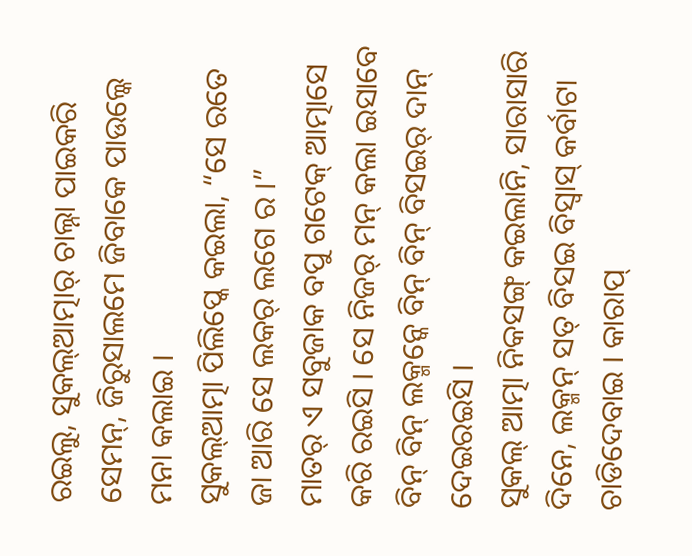ରଇଲୁ, ସୁକଲ୍ଆତ୍ମାର୍ ଚାଲ୍ନା ପାଇକରି ସେମନ୍, ଜିରୁସାଲମେ ଜିବାକେ ପାଉଲ୍କେ ମନା କଲାଇ ।
ସୁକଲ୍ଆତ୍ମା ପିଲିପ୍କେ କଇଲା, “ସେ ରତେ ଜା ଆରି ସେ ଲକର୍ ଲଗେ ର ।”
ମାତର୍ ଏ ସବୁଜାକ ବପୁ ଗଟେକ୍ ଆତ୍ମାସେ କରି ରଇସି । ସେ ନିଜର୍ ମନ୍ କଲା ଇସାବେ ବିନ୍ ବିନ୍ ଲକ୍ମନ୍କେ ବିନ୍ ବିନ୍ ବିସଇର୍ ଦାନ୍ ଦେଇରଇସି ।
ସୁକଲ୍ ଆତ୍ମା ନିକସଙ୍ଗ୍ କଇଲାନି, ସାରାସାରି ଦିନେ, ଲକ୍ମନ୍ ସତ୍ ବିସଇ ବିସ୍ବାସ୍ କର୍ବାଟା ଚାଡିଦେବାଇ । କାରାପ୍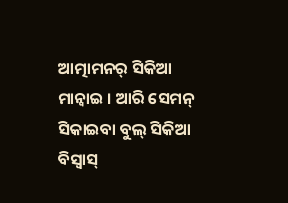ଆତ୍ମାମନର୍ ସିକିଆ ମାନ୍ବାଇ । ଆରି ସେମନ୍ ସିକାଇବା ବୁଲ୍ ସିକିଆ ବିସ୍ବାସ୍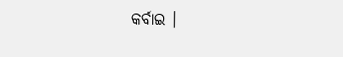କର୍ବାଇ ।